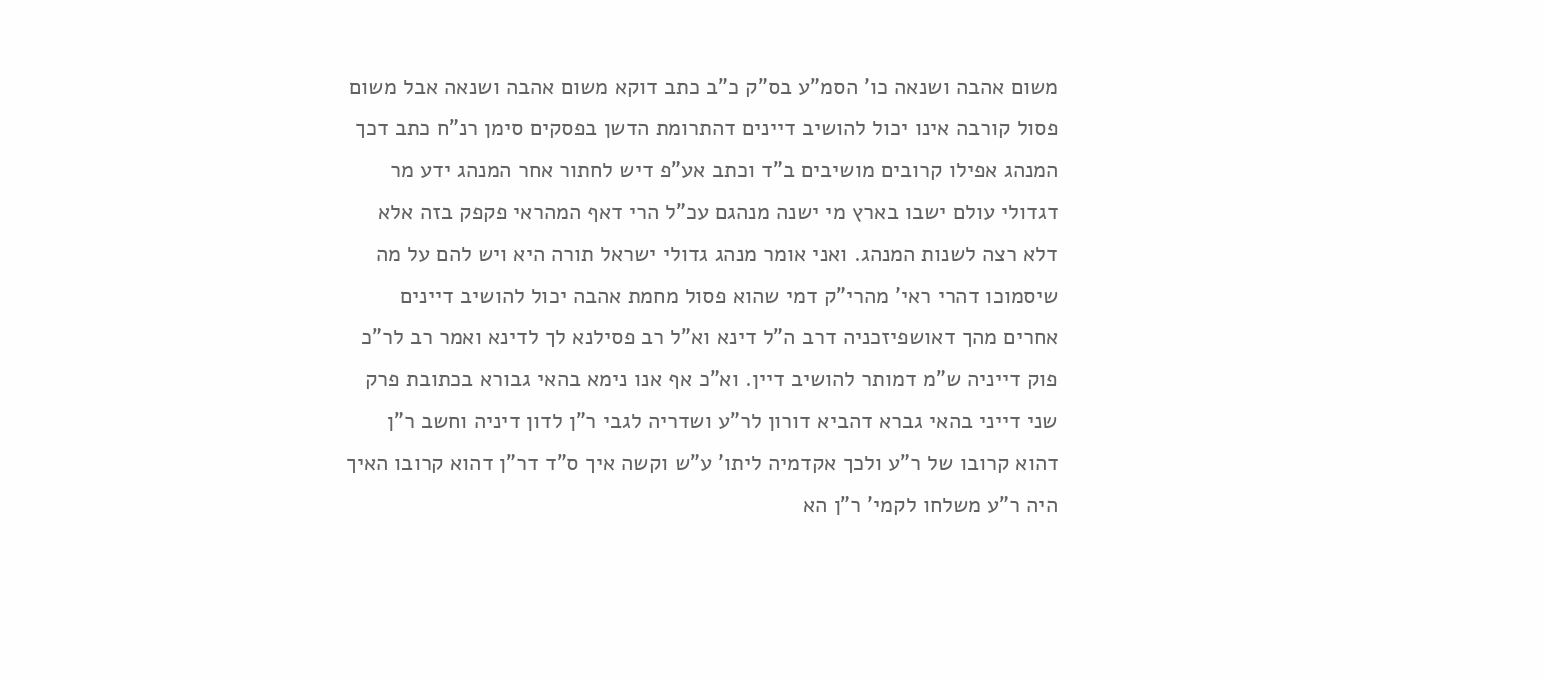משום אהבה ושנאה כו' הסמ"ע בס"ק כ"ב כתב דוקא משום אהבה ושנאה אבל משום פסול קורבה אינו יכול להושיב דיינים דהתרומת הדשן בפסקים סימן רנ"ח כתב דכך המנהג אפילו קרובים מושיבים ב"ד וכתב אע"פ דיש לחתור אחר המנהג ידע מר דגדולי עולם ישבו בארץ מי ישנה מנהגם עכ"ל הרי דאף המהראי פקפק בזה אלא דלא רצה לשנות המנהג. ואני אומר מנהג גדולי ישראל תורה היא ויש להם על מה שיסמוכו דהרי ראי' מהרי"ק דמי שהוא פסול מחמת אהבה יכול להושיב דיינים אחרים מהך דאושפיזכניה דרב ה"ל דינא וא"ל רב פסילנא לך לדינא ואמר רב לר"כ פוק דייניה ש"מ דמותר להושיב דיין. וא"כ אף אנו נימא בהאי גבורא בכתובת פרק שני דייני בהאי גברא דהביא דורון לר"ע ושדריה לגבי ר"ן לדון דיניה וחשב ר"ן דהוא קרובו של ר"ע ולכך אקדמיה ליתו' ע"ש וקשה איך ס"ד דר"ן דהוא קרובו האיך היה ר"ע משלחו לקמי' ר"ן הא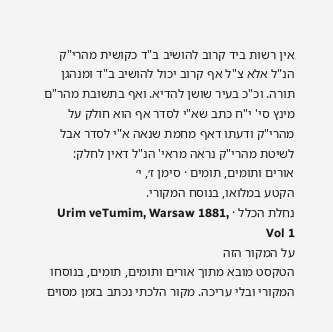אין רשות ביד קרוב להושיב ב"ד כקושית מהרי"ק הנ"ל אלא צ"ל אף קרוב יכול להושיב ב"ד ומנהגן תורה. וכ"כ בעיר שושן להדיא. ואף בתשובת מהר"ם מינץ סי' י"ח כתב שא"י לסדר אף הוא חולק על מהרי"ק ודעתו דאף מחמת שנאה א"י לסדר אבל לשיטת מהרי"ק נראה מראי' הנ"ל דאין לחלק:
אורים ותומים, תומים · סימן ז׳, י׳
הקטע במלואו, בנוסח המקורי.
נחלת הכלל · Urim veTumim, Warsaw 1881, Vol 1
על המקור הזה
הטקסט מובא מתוך אורים ותומים, תומים, בנוסחו המקורי ובלי עריכה. מקור הלכתי נכתב בזמן מסוים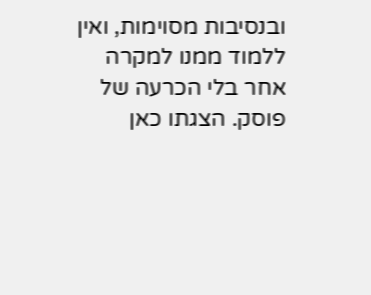ובנסיבות מסוימות, ואין ללמוד ממנו למקרה אחר בלי הכרעה של פוסק. הצגתו כאן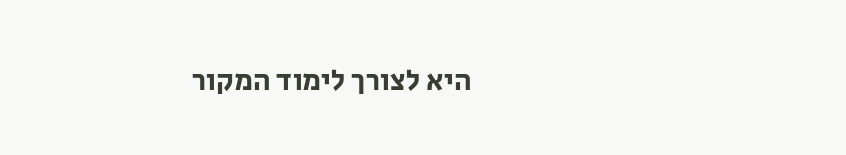היא לצורך לימוד המקור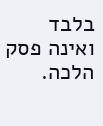בלבד ואינה פסק הלכה.